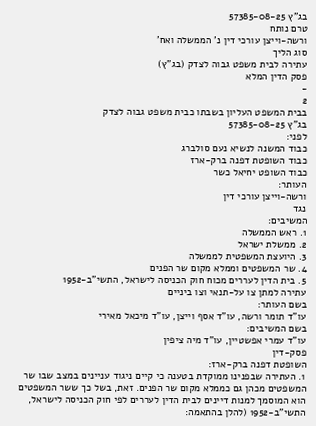בג"ץ 57385-08-25
טרם נותח
ורשה-וייצן עורכי דין נ' הממשלה ואח'
סוג הליך
עתירה לבית משפט גבוה לצדק (בג"ץ)
פסק הדין המלא
-
2
בבית המשפט העליון בשבתו כבית משפט גבוה לצדק
בג"ץ 57385-08-25
לפני:
כבוד המשנה לנשיא נעם סולברג
כבוד השופטת דפנה ברק-ארז
כבוד השופט יחיאל כשר
העותר:
ורשה-וייצן עורכי דין
נגד
המשיבים:
1. ראש הממשלה
2. ממשלת ישראל
3. היועצת המשפטית לממשלה
4. שר המשפטים וממלא מקום שר הפנים
5. בית הדין לעררים מכוח חוק הכניסה לישראל, התשי"ב-1952
עתירה למתן צו על-תנאי וצו ביניים
בשם העותר:
עו"ד תומר ורשה, עו"ד אסף וייצן, עו"ד מיכאל מאירי
בשם המשיבים:
עו"ד עמרי אפשטיין, עו"ד מיה ציפין
פסק-דין
השופטת דפנה ברק-ארז:
1. העתירה שבפנינו ממוקדת בטענה כי קיים ניגוד עניינים במצב שבו שר המשפטים מכהן גם כממלא מקום שר הפנים. זאת, בשל כך ששר המשפטים הוא המוסמך למנות דיינים לבית הדין לעררים לפי חוק הכניסה לישראל, התשי"ב-1952 (להלן בהתאמה: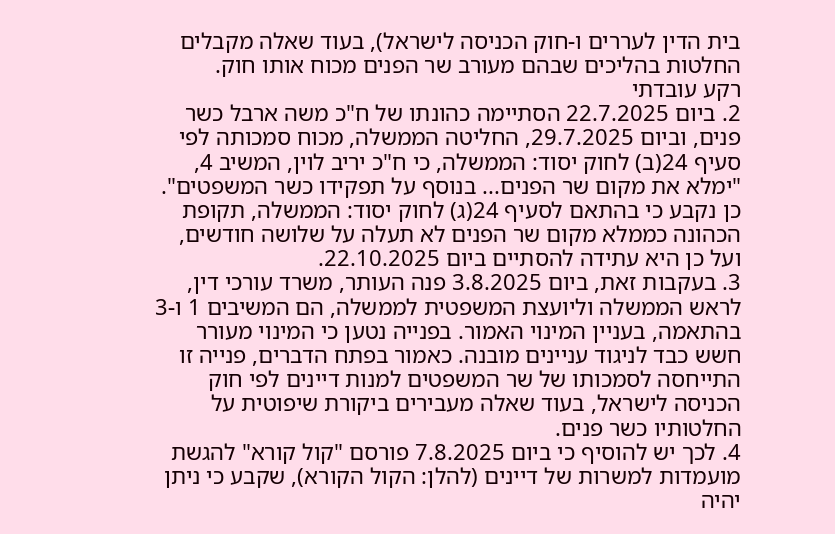בית הדין לעררים ו-חוק הכניסה לישראל), בעוד שאלה מקבלים החלטות בהליכים שבהם מעורב שר הפנים מכוח אותו חוק.
רקע עובדתי
2. ביום 22.7.2025 הסתיימה כהונתו של ח"כ משה ארבל כשר פנים, וביום 29.7.2025, החליטה הממשלה, מכוח סמכותה לפי סעיף 24(ב) לחוק יסוד: הממשלה, כי ח"כ יריב לוין, המשיב 4, "ימלא את מקום שר הפנים... בנוסף על תפקידו כשר המשפטים". כן נקבע כי בהתאם לסעיף 24(ג) לחוק יסוד: הממשלה, תקופת הכהונה כממלא מקום שר הפנים לא תעלה על שלושה חודשים, ועל כן היא עתידה להסתיים ביום 22.10.2025.
3. בעקבות זאת, ביום 3.8.2025 פנה העותר, משרד עורכי דין, לראש הממשלה וליועצת המשפטית לממשלה, הם המשיבים 1 ו-3 בהתאמה, בעניין המינוי האמור. בפנייה נטען כי המינוי מעורר חשש כבד לניגוד עניינים מובנה. כאמור בפתח הדברים, פנייה זו התייחסה לסמכותו של שר המשפטים למנות דיינים לפי חוק הכניסה לישראל, בעוד שאלה מעבירים ביקורת שיפוטית על החלטותיו כשר פנים.
4. לכך יש להוסיף כי ביום 7.8.2025 פורסם "קול קורא" להגשת מועמדות למשרות של דיינים (להלן: הקול הקורא), שקבע כי ניתן יהיה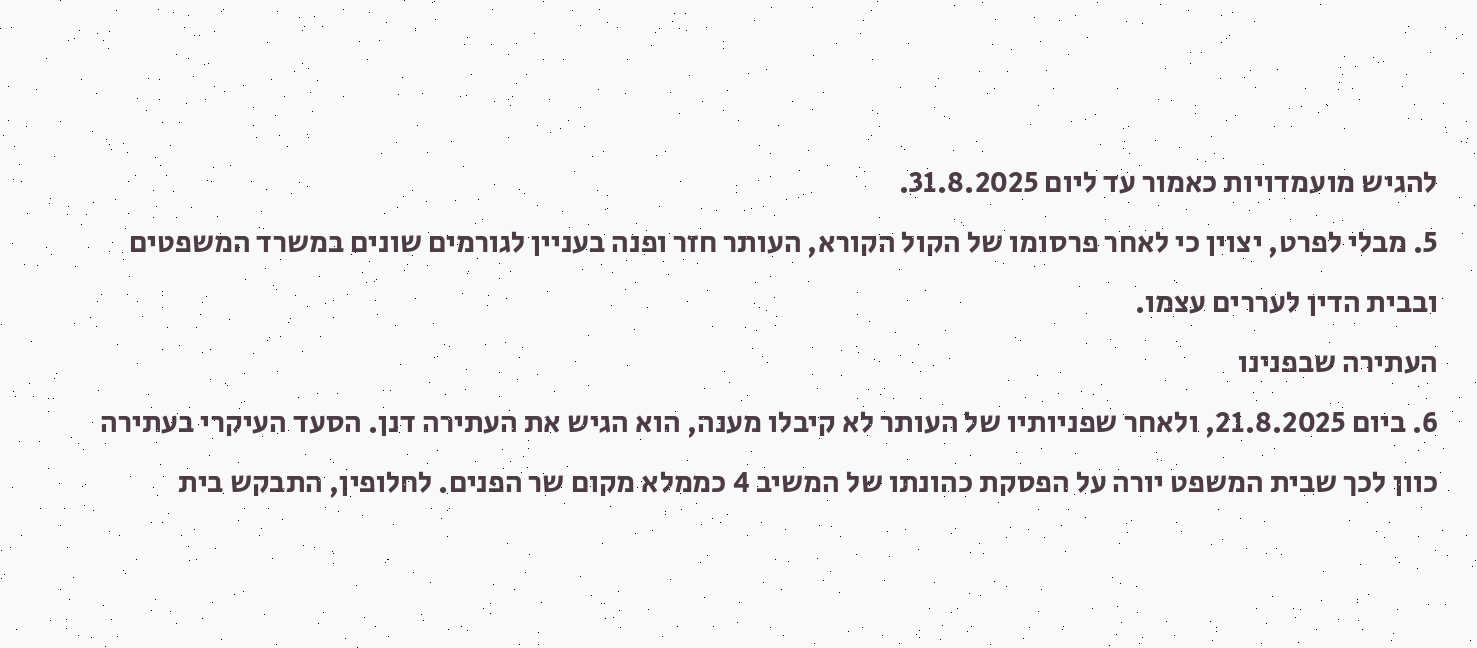להגיש מועמדויות כאמור עד ליום 31.8.2025.
5. מבלי לפרט, יצוין כי לאחר פרסומו של הקול הקורא, העותר חזר ופנה בעניין לגורמים שונים במשרד המשפטים ובבית הדין לעררים עצמו.
העתירה שבפנינו
6. ביום 21.8.2025, ולאחר שפניותיו של העותר לא קיבלו מענה, הוא הגיש את העתירה דנן. הסעד העיקרי בעתירה כוון לכך שבית המשפט יורה על הפסקת כהונתו של המשיב 4 כממלא מקום שר הפנים. לחלופין, התבקש בית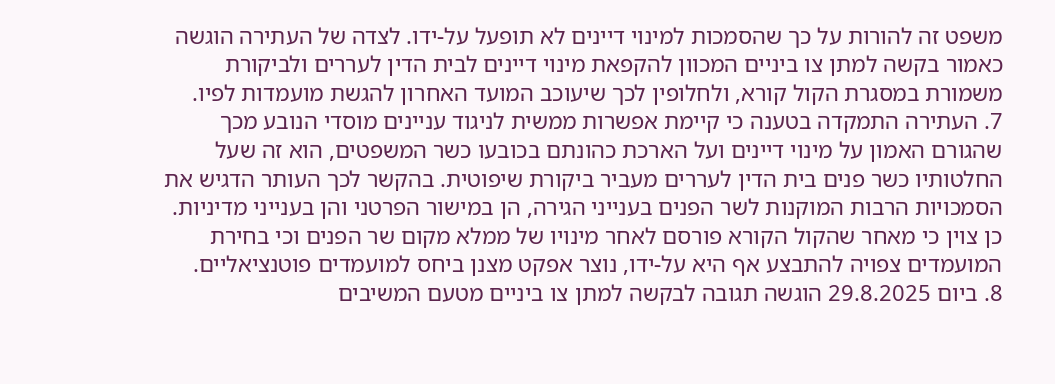משפט זה להורות על כך שהסמכות למינוי דיינים לא תופעל על-ידו. לצדה של העתירה הוגשה כאמור בקשה למתן צו ביניים המכוון להקפאת מינוי דיינים לבית הדין לעררים ולביקורת משמורת במסגרת הקול קורא, ולחלופין לכך שיעוכב המועד האחרון להגשת מועמדות לפיו.
7. העתירה התמקדה בטענה כי קיימת אפשרות ממשית לניגוד עניינים מוסדי הנובע מכך שהגורם האמון על מינוי דיינים ועל הארכת כהונתם בכובעו כשר המשפטים, הוא זה שעל החלטותיו כשר פנים בית הדין לעררים מעביר ביקורת שיפוטית. בהקשר לכך העותר הדגיש את הסמכויות הרבות המוקנות לשר הפנים בענייני הגירה, הן במישור הפרטני והן בענייני מדיניות. כן צוין כי מאחר שהקול הקורא פורסם לאחר מינויו של ממלא מקום שר הפנים וכי בחירת המועמדים צפויה להתבצע אף היא על-ידו, נוצר אפקט מצנן ביחס למועמדים פוטנציאליים.
8. ביום 29.8.2025 הוגשה תגובה לבקשה למתן צו ביניים מטעם המשיבים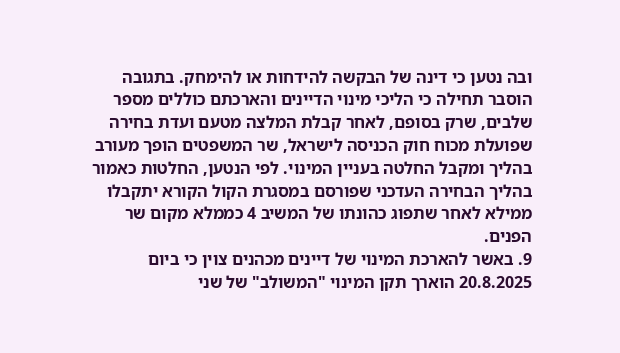ובה נטען כי דינה של הבקשה להידחות או להימחק. בתגובה הוסבר תחילה כי הליכי מינוי הדיינים והארכתם כוללים מספר שלבים, שרק בסופם, לאחר קבלת המלצה מטעם ועדת בחירה שפועלת מכוח חוק הכניסה לישראל, שר המשפטים הופך מעורב בהליך ומקבל החלטה בעניין המינוי. לפי הנטען, החלטות כאמור בהליך הבחירה העדכני שפורסם במסגרת הקול הקורא יתקבלו ממילא לאחר שתפוג כהונתו של המשיב 4 כממלא מקום שר הפנים.
9. באשר להארכת המינוי של דיינים מכהנים צוין כי ביום 20.8.2025 הוארך תקן המינוי "המשולב" של שני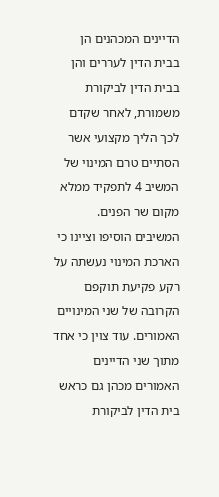הדיינים המכהנים הן בבית הדין לעררים והן בבית הדין לביקורת משמורת, לאחר שקדם לכך הליך מקצועי אשר הסתיים טרם המינוי של המשיב 4 לתפקיד ממלא מקום שר הפנים. המשיבים הוסיפו וציינו כי הארכת המינוי נעשתה על רקע פקיעת תוקפם הקרובה של שני המינויים האמורים. עוד צוין כי אחד מתוך שני הדיינים האמורים מכהן גם כראש בית הדין לביקורת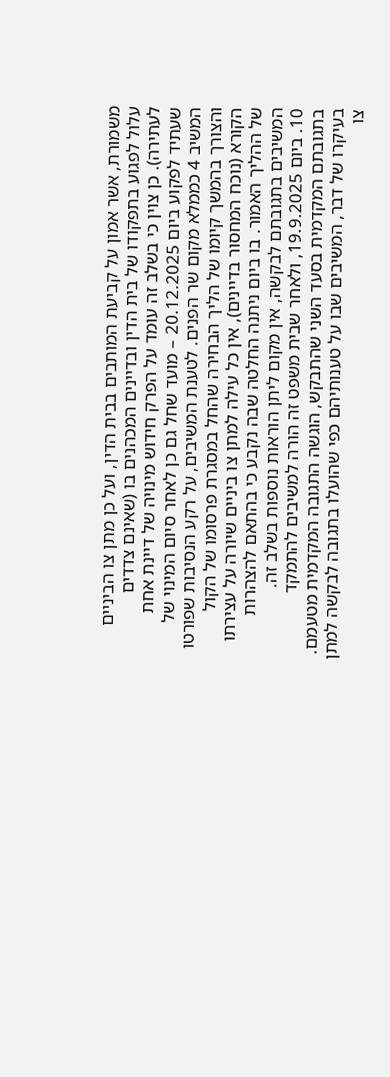משמורת, אשר אמון על קביעת המותבים בבית הדין, ועל כן מתן צו הביניים עלול לפגוע בתפקודו של בית הדין ובדיינים המכהנים בו (שאינם צדדים לעתירה). כן צוין כי בשלב זה עומד על הפרק חידוש מינויה של דיינת אחת שעתיד לפקוע ביום 20.12.2025 – מועד שחל גם כן לאחר סיום המינוי של המשיב 4 כממלא מקום שר הפנים. לטענת המשיבים, על רקע הנסיבות שפורטו והצורך בהמשך קיומו של הליך הבחירה שהחל במסגרת פרסומו של הקול הקורא (נוכח המחסור בדיינים), אין כל עילה למתן צו ביניים שיורה על עצירתו של ההליך האמור. בו ביום ניתנה החלטה שבה נקבע כי בהתאם להצהרות המשיבים בתגובתם לבקשה, אין מקום ליתן הוראות נוספות בשלב זה.
10. ביום 19.9.2025, ולאחר שבית משפט זה הורה למשיבים להתמקד בתגובתם המקדמית בסעד השני שהתבקש, הוגשה התגובה המקדמית מטעמם. בעיקרו של דבר, המשיבים שבו על טענותיהם כפי שהועלו בתגובה לבקשה למתן צו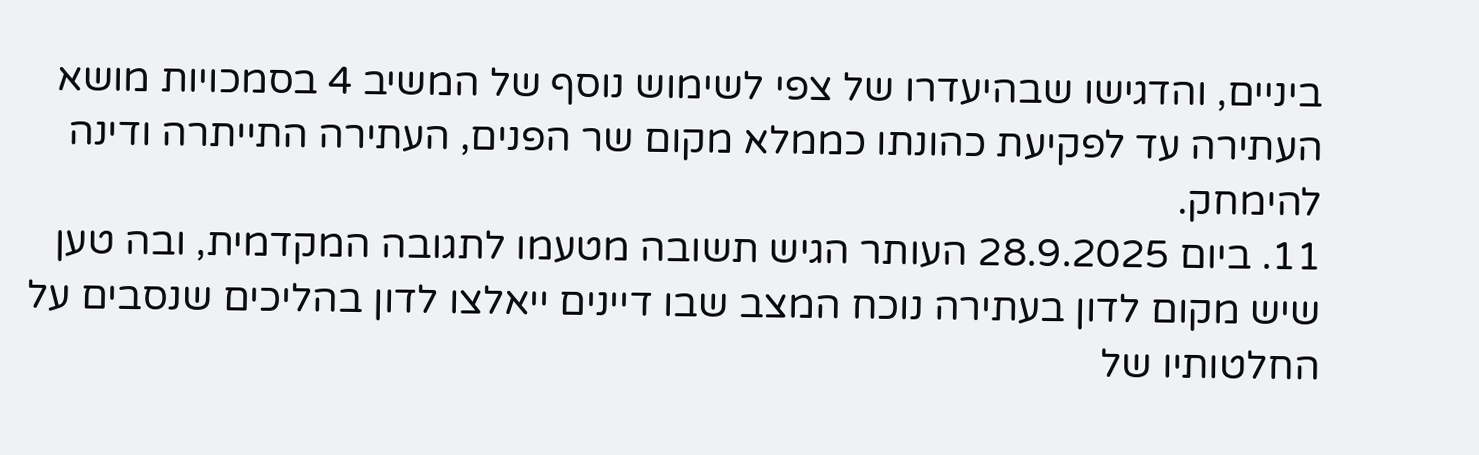ביניים, והדגישו שבהיעדרו של צפי לשימוש נוסף של המשיב 4 בסמכויות מושא העתירה עד לפקיעת כהונתו כממלא מקום שר הפנים, העתירה התייתרה ודינה להימחק.
11. ביום 28.9.2025 העותר הגיש תשובה מטעמו לתגובה המקדמית, ובה טען שיש מקום לדון בעתירה נוכח המצב שבו דיינים ייאלצו לדון בהליכים שנסבים על החלטותיו של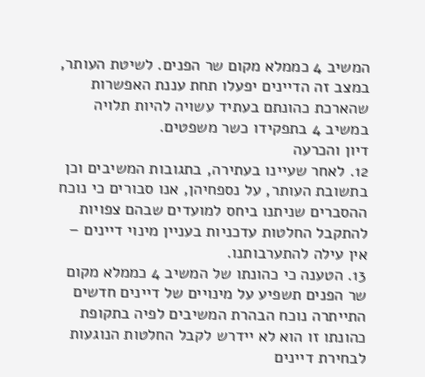המשיב 4 כממלא מקום שר הפנים. לשיטת העותר, במצב זה הדיינים יפעלו תחת עננת האפשרות שהארכת כהונתם בעתיד עשויה להיות תלויה במשיב 4 בתפקידו כשר משפטים.
דיון והכרעה
12. לאחר שעיינו בעתירה, בתגובות המשיבים וכן בתשובת העותר, על נספחיהן, אנו סבורים כי נוכח ההסברים שניתנו ביחס למועדים שבהם צפויות להתקבל החלטות עדכניות בעניין מינוי דיינים – אין עילה להתערבותנו.
13. הטענה כי כהונתו של המשיב 4 כממלא מקום שר הפנים תשפיע על מינויים של דיינים חדשים התייתרה נוכח הבהרת המשיבים לפיה בתקופת כהונתו זו הוא לא יידרש לקבל החלטות הנוגעות לבחירת דיינים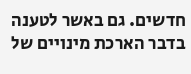חדשים. גם באשר לטענה בדבר הארכת מינויים של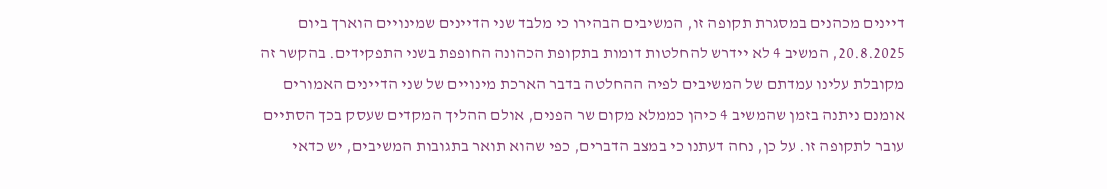דיינים מכהנים במסגרת תקופה זו, המשיבים הבהירו כי מלבד שני הדיינים שמינויים הוארך ביום 20.8.2025, המשיב 4 לא יידרש להחלטות דומות בתקופת הכהונה החופפת בשני התפקידים. בהקשר זה מקובלת עלינו עמדתם של המשיבים לפיה ההחלטה בדבר הארכת מינויים של שני הדיינים האמורים אומנם ניתנה בזמן שהמשיב 4 כיהן כממלא מקום שר הפנים, אולם ההליך המקדים שעסק בכך הסתיים עובר לתקופה זו. על כן, נחה דעתנו כי במצב הדברים, כפי שהוא תואר בתגובות המשיבים, יש כדאי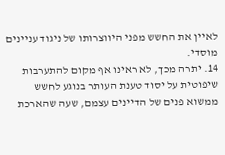לאיין את החשש מפני היווצרותו של ניגוד עניינים מוסדי.
14. יתרה מכך, לא ראינו אף מקום להתערבות שיפוטית על יסוד טענת העותר בנוגע לחשש ממשוא פנים של הדיינים עצמם, שעה שהארכת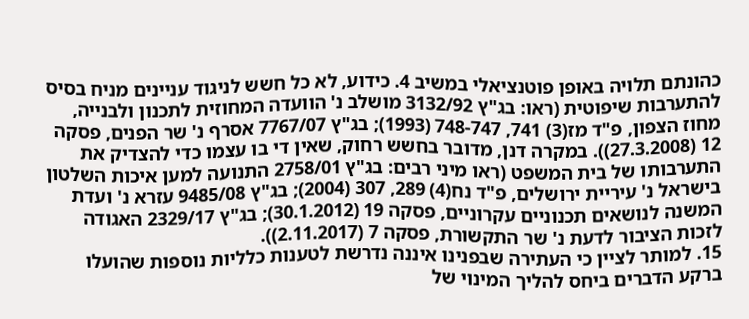כהונתם תלויה באופן פוטנציאלי במשיב 4. כידוע, לא כל חשש לניגוד עניינים מניח בסיס להתערבות שיפוטית (ראו: בג"ץ 3132/92 מושלב נ' הוועדה המחוזית לתכנון ולבנייה, מחוז הצפון, פ"ד מז(3) 741, 748-747 (1993); בג"ץ 7767/07 אסרף נ' שר הפנים, פסקה 12 (27.3.2008)). במקרה דנן, מדובר בחשש רחוק, שאין די בו עצמו כדי להצדיק את התערבותו של בית המשפט (ראו מיני רבים: בג"ץ 2758/01 התנועה למען איכות השלטון בישראל נ' עיריית ירושלים, פ"ד נח(4) 289, 307 (2004); בג"ץ 9485/08 עזרא נ' ועדת המשנה לנושאים תכנוניים עקרוניים, פסקה 19 (30.1.2012); בג"ץ 2329/17 האגודה לזכות הציבור לדעת נ' שר התקשורת, פסקה 7 (2.11.2017)).
15. למותר לציין כי העתירה שבפנינו איננה נדרשת לטענות כלליות נוספות שהועלו ברקע הדברים ביחס להליך המינוי של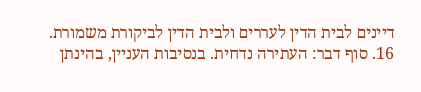דיינים לבית הדין לעררים ולבית הדין לביקורת משמורת.
16. סוף דבר: העתירה נדחית. בנסיבות העניין, בהינתן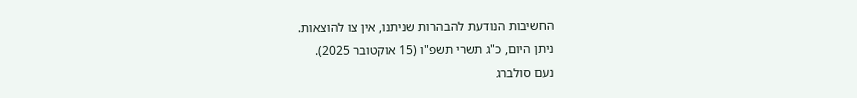החשיבות הנודעת להבהרות שניתנו, אין צו להוצאות.
ניתן היום, כ"ג תשרי תשפ"ו (15 אוקטובר 2025).
נעם סולברג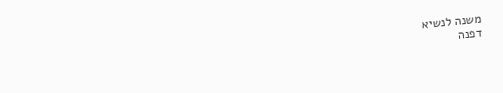משנה לנשיא
דפנה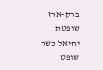ברק-ארז
שופטת
יחיאל כשר
שופט